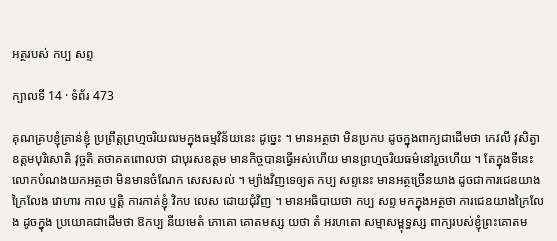អត្ថរបស់ កប្ប សព្ទ

ក្បាលទី 14 · ទំព័រ 473

គុណគ្របខ្ញុំគ្រាន់ខ្ញុំ ប្រព្រឹត្តព្រហ្មចរិយឍមក្នុងធម្មវិន័យនេះ ដូច្នេះ ។ មានអត្ថថា មិនប្រកប ដូចក្នុងពាក្យជាដើមថា កេវលី វុសិត្វា ឧត្តមបុរិសោតិ វុច្ចតិ តថាគតពោលថា ជាបុរសឧត្តម មានកិច្ចបានធ្វើអស់ហើយ មានព្រហ្មចរិយធម៌នៅរួចហើយ ។ តែក្នុងទីនេះ លោកបំណងយកអត្ថថា មិនមានចំណែក សេសសល់ ។ ម្យ៉ាងវិញទេឲ្យត កប្ប សព្ទនេះ មានអត្ថច្រើនយាង ដូចជាការជេឧយាង ក្រៃលែង វោហារ កាល ប្ទត្តិ ការកាត់ខ្ញុំ វិកប លេស ដោយជុំវិញ ។ មានអធិបាយថា កប្ប សព្ទ មកក្នុងអត្ថថា ការជេឧយាងក្រៃលែង ដូចក្នុង ប្រយោគជាដើមថា ឱកប្ប នីយមេតំ ភោតោ គោតមស្ស យថា តំ អរហតោ សម្មាសម្ពុទ្ធស្ស ពាក្យរបស់ខ្ញុំព្រះគោតម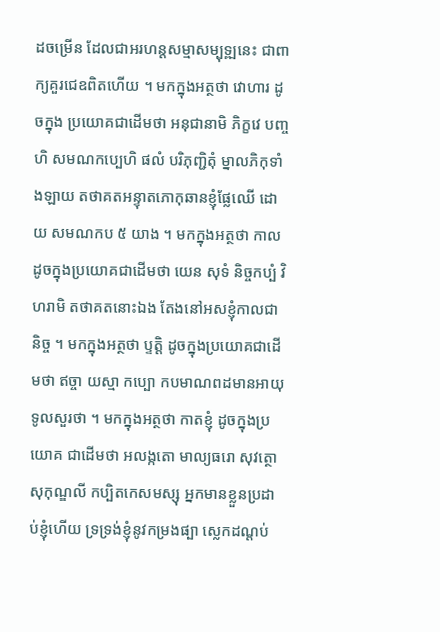ដចម្រើន ដែលជាអរហន្តសម្មាសម្បុទ្ឍនេះ ជាពាក្យគួរជេឧពិតហើយ ។ មកក្នុងអត្ថថា វោហារ ដូចក្នុង ប្រយោគជាដើមថា អនុជានាមិ ភិក្ខវេ បញ្ចហិ សមណកប្បេហិ ផលំ បរិភុញ្ជិតុំ ម្នាលភិកុទាំងឡាយ តថាគតអន្ទុាតភោកុឆានខ្ញុំផ្លែឈើ ដោយ សមណកប ៥ យាង ។ មកក្នុងអត្ថថា កាល ដូចក្នុងប្រយោគជាដើមថា យេន សុទំ និច្ចកប្បំ វិហរាមិ តថាគតនោះឯង តែងនៅអសខ្ញុំកាលជានិច្ច ។ មកក្នុងអត្ថថា ប្ទត្តិ ដូចក្នុងប្រយោគជាដើមថា ឥច្ចា យស្មា កប្បោ កបមាណពដមានអាយុទូលសួរថា ។ មកក្នុងអត្ថថា កាតខ្ញុំ ដូចក្នុងប្រយោគ ជាដើមថា អលង្កតោ មាល្យធរោ សុវត្ថោ សុកុណ្ឌលី កប្បិតកេសមស្សុ អ្នកមានខ្លួនប្រដាប់ខ្ញុំហើយ ទ្រទ្រង់ខ្ញុំនូវកម្រងផ្បា ស្លេកដណ្តប់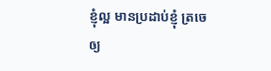ខ្ញុំល្អ មានប្រដាប់ខ្ញុំ ត្រចេឲ្យ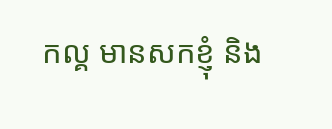កល្គ មានសកខ្ញុំ និង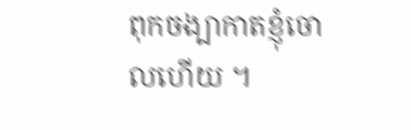ពុកចង្បាកាតខ្ញុំចោលហើយ ។